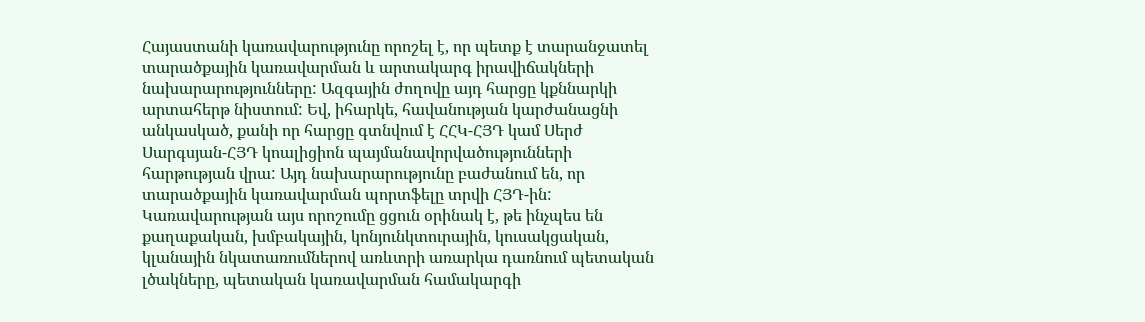Հայաստանի կառավարությունը որոշել է, որ պետք է տարանջատել տարածքային կառավարման և արտակարգ իրավիճակների նախարարությունները: Ազգային ժողովը այդ հարցը կքննարկի արտահերթ նիստում: Եվ, իհարկե, հավանության կարժանացնի անկասկած, քանի որ հարցը գտնվում է ՀՀԿ-ՀՅԴ կամ Սերժ Սարգսյան-ՀՅԴ կոալիցիոն պայմանավորվածությունների հարթության վրա: Այդ նախարարությունը բաժանում են, որ տարածքային կառավարման պորտֆելը տրվի ՀՅԴ-ին:
Կառավարության այս որոշումը ցցուն օրինակ է, թե ինչպես են քաղաքական, խմբակային, կոնյունկտուրային, կուսակցական, կլանային նկատառումներով առևտրի առարկա դառնում պետական լծակները, պետական կառավարման համակարգի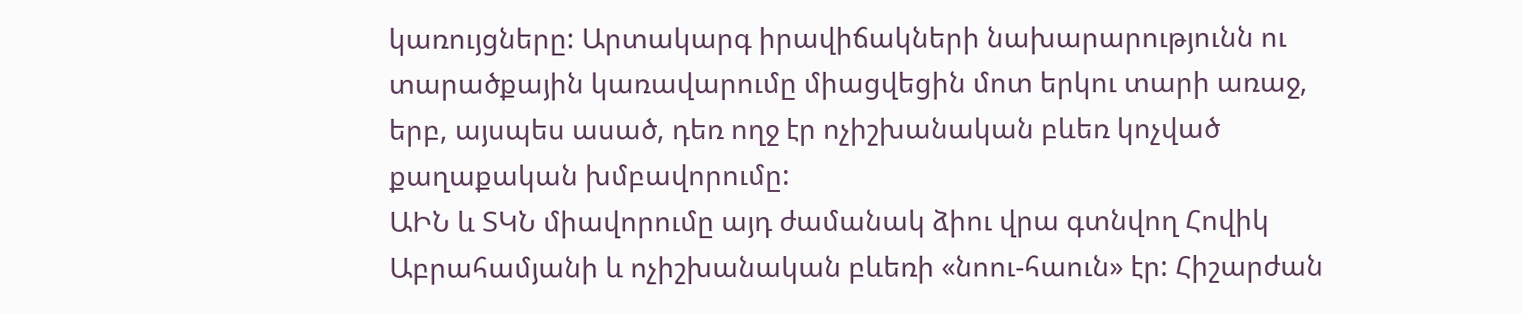կառույցները: Արտակարգ իրավիճակների նախարարությունն ու տարածքային կառավարումը միացվեցին մոտ երկու տարի առաջ, երբ, այսպես ասած, դեռ ողջ էր ոչիշխանական բևեռ կոչված քաղաքական խմբավորումը:
ԱԻՆ և ՏԿՆ միավորումը այդ ժամանակ ձիու վրա գտնվող Հովիկ Աբրահամյանի և ոչիշխանական բևեռի «նոու-հաուն» էր: Հիշարժան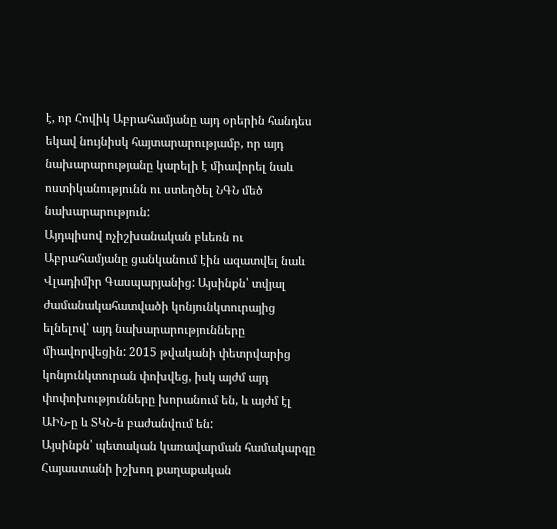է, որ Հովիկ Աբրահամյանը այդ օրերին հանդես եկավ նույնիսկ հայտարարությամբ, որ այդ նախարարությանը կարելի է միավորել նաև ոստիկանությունն ու ստեղծել ՆԳՆ մեծ նախարարություն:
Այդպիսով ոչիշխանական բևեռն ու Աբրահամյանը ցանկանում էին ազատվել նաև Վլադիմիր Գասպարյանից: Այսինքն՝ տվյալ ժամանակահատվածի կոնյունկտուրայից ելնելով՝ այդ նախարարությունները միավորվեցին: 2015 թվականի փետրվարից կոնյունկտուրան փոխվեց, իսկ այժմ այդ փոփոխությունները խորանում են, և այժմ էլ ԱԻՆ-ը և ՏԿՆ-ն բաժանվում են:
Այսինքն՝ պետական կառավարման համակարգը Հայաստանի իշխող քաղաքական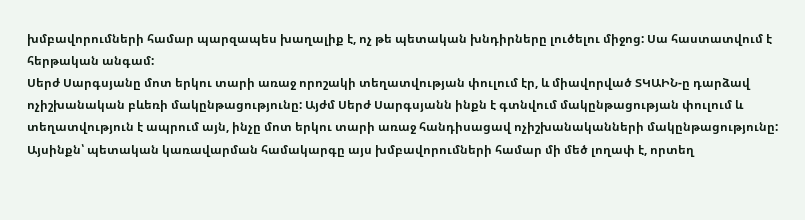խմբավորումների համար պարզապես խաղալիք է, ոչ թե պետական խնդիրները լուծելու միջոց: Սա հաստատվում է հերթական անգամ:
Սերժ Սարգսյանը մոտ երկու տարի առաջ որոշակի տեղատվության փուլում էր, և միավորված ՏԿԱԻՆ-ը դարձավ ոչիշխանական բևեռի մակընթացությունը: Այժմ Սերժ Սարգսյանն ինքն է գտնվում մակընթացության փուլում և տեղատվություն է ապրում այն, ինչը մոտ երկու տարի առաջ հանդիսացավ ոչիշխանականների մակընթացությունը: Այսինքն՝ պետական կառավարման համակարգը այս խմբավորումների համար մի մեծ լողափ է, որտեղ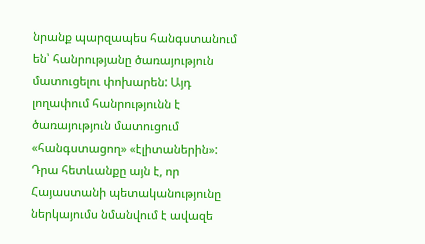նրանք պարզապես հանգստանում են՝ հանրությանը ծառայություն մատուցելու փոխարեն: Այդ լողափում հանրությունն է ծառայություն մատուցում «հանգստացող» «էլիտաներին»: Դրա հետևանքը այն է, որ Հայաստանի պետականությունը ներկայումս նմանվում է ավազե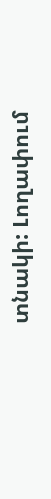տնակի: Լողափում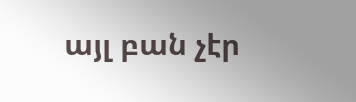այլ բան չէր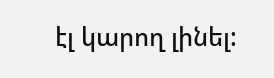էլ կարող լինել: